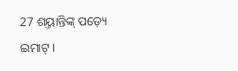27 ଶୟ୍ତାନ୍ତିଙ୍କ୍ ପଡ଼୍ୟେ ଇମାଟ୍ ।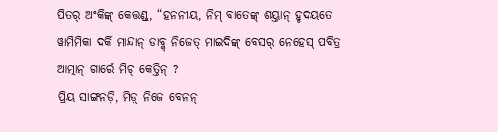ପିତର୍ ଅଂକିଙ୍କ୍ କେତ୍ତଣ୍ଡ୍, “ହନନୀୟ, ନିମ୍ ବାତେଙ୍କ୍ ଶୟ୍ତାନ୍ ହୃଦୟତେ ୱାମିମିକା ଦର୍କି ମାନ୍ଦାନ୍ ଡାବ୍କ୍ ନିଜେତ୍ ମାଇଦିଙ୍କ୍ ବେସର୍ ନେହେସ୍ ପବିତ୍ର ଆତ୍ମାନ୍ ଗାର୍ରେ ମିଚ୍ କେତ୍ତିନ୍ ?
ପ୍ରିୟ ସାଙ୍ଗନଡ଼ି, ମିଡ଼୍ ନିଜେ ବେନନ୍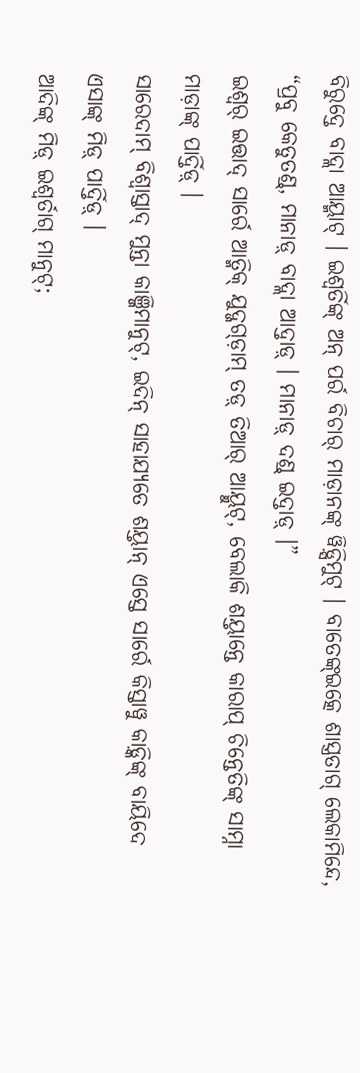ବିରୁଦ୍ତେ ବାଦ୍ଲା ଆୟ୍ମାଟ୍ । ଇଶ୍ୱର୍ତିଙ୍କ୍ ଅନ୍ ପର୍ର ବିଚାର୍ ମାଡ଼ାନଙ୍କ୍ ୱିଡ଼୍ସିମୁଟ୍ । ବାତେଙ୍କ୍ଇତ୍କେ ଶାସ୍ତ୍ରତାଗ୍ ଲେକାମିନ୍ଦେ, “ପ୍ରବୁ କେତୁତଣ୍ଡ୍, ମାନାଡ଼୍ ବାଦ୍ଲା ଆଦ୍ତାଡ଼୍ । ମାନାଡ଼୍ ଦଣ୍ଡ୍ ଇଦ୍ତାଡ଼୍ ।”
ଇଶ୍ୱର୍ ଇତ୍ତାଦ୍ ସାର୍ରେ ଆତ୍ମିକ୍ ଯୁଦ୍ଜଗ୍ଡ଼ାମ୍ ତଡ଼୍ ତିଆର୍ ଆୟ୍ମୁଟ୍, ବେଲାକି ଶୟ୍ତାନ୍ତେ କାରାପ୍ ଚିନ୍ତେତିଙ୍କ୍ ସାମ୍ନା ମାଡ଼ାଙ୍କ୍ ପାର୍ଦ୍ତିଡ଼୍ ।
ସାରେଦାମ୍ ବିଶ୍ୱାସ୍ତାଦ୍ ମୁନ୍ତା କାଞ୍ଜିମାନୁଟ୍, ଇଦିନ୍ ସାହାଯ୍ୟତେ ଶୟ୍ତାନ୍ ଏସ୍ତେ ସାର୍ରେ କିସ୍ତାୱୁ କାଡ଼୍କିଙ୍କ୍ ବାୟିଦେ ଏସାଙ୍କ୍ ମିଡ଼୍ ପାର୍ଦ୍ତିଡ଼୍ ।
ଆଦିଙ୍କ୍ ମିଡ଼୍ ଇଶ୍ୱର୍ତାଗ୍ ମାନୁଟ୍;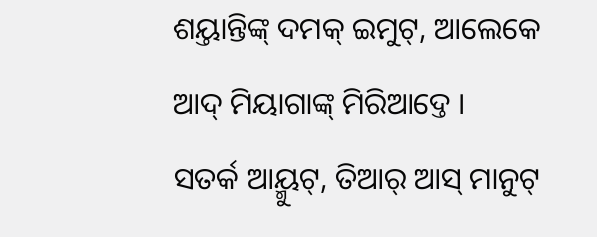ଶୟ୍ତାନ୍ତିଙ୍କ୍ ଦମକ୍ ଇମୁଟ୍, ଆଲେକେ ଆଦ୍ ମିୟାଗାଙ୍କ୍ ମିରିଆଦ୍ତେ ।
ସତର୍କ ଆୟ୍ମୁଟ୍, ତିଆର୍ ଆସ୍ ମାନୁଟ୍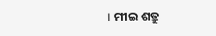। ମୀଇ ଶତ୍ରୁ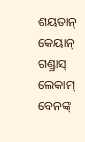ଶୟତାନ୍ କେୟାନ୍ ଗଣ୍ଡ୍ରାସ୍ ଲେକାମ୍ ବେନଙ୍କ୍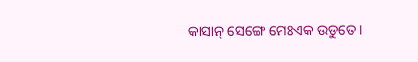କାସାନ୍ ସେଙ୍ଗେ ମେଃଏକ ଉଡୁତେ ।